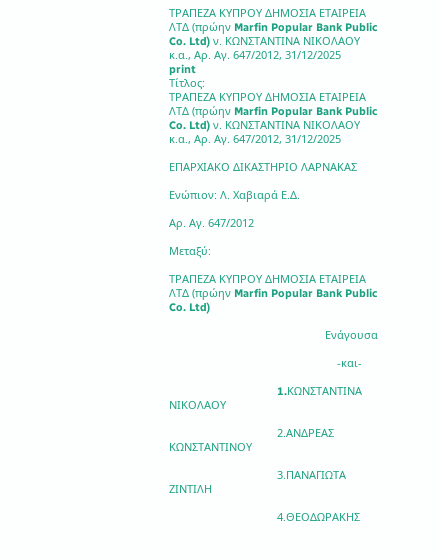ΤΡΑΠΕΖΑ ΚΥΠΡΟΥ ΔΗΜΟΣΙΑ ΕΤΑΙΡΕΙΑ ΛΤΔ (πρώην Marfin Popular Bank Public Co. Ltd) ν. KΩΝΣΤΑΝΤΙΝΑ ΝΙΚΟΛΑΟΥ κ.α., Αρ. Αγ. 647/2012, 31/12/2025
print
Τίτλος:
ΤΡΑΠΕΖΑ ΚΥΠΡΟΥ ΔΗΜΟΣΙΑ ΕΤΑΙΡΕΙΑ ΛΤΔ (πρώην Marfin Popular Bank Public Co. Ltd) ν. KΩΝΣΤΑΝΤΙΝΑ ΝΙΚΟΛΑΟΥ κ.α., Αρ. Αγ. 647/2012, 31/12/2025

ΕΠΑΡΧΙΑΚΟ ΔΙΚΑΣΤΗΡΙΟ ΛΑΡΝΑΚΑΣ

Ενώπιον: Λ. Χαβιαρά Ε.Δ.

Αρ. Αγ. 647/2012

Μεταξύ:

ΤΡΑΠΕΖΑ ΚΥΠΡΟΥ ΔΗΜΟΣΙΑ ΕΤΑΙΡΕΙΑ ΛΤΔ (πρώην Marfin Popular Bank Public Co. Ltd)

                                                    Ενάγουσα

                                                        -και-

                                    1.KΩΝΣΤΑΝΤΙΝΑ ΝΙΚΟΛΑΟΥ

                                    2.ΑΝΔΡΕΑΣ ΚΩΝΣΤΑΝΤΙΝΟΥ

                                    3.ΠΑΝΑΓΙΩΤΑ ΖΙΝΤΙΛΗ

                                    4.ΘΕΟΔΩΡΑΚΗΣ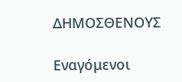ΔΗΜΟΣΘΕΝΟΥΣ

Εναγόμενοι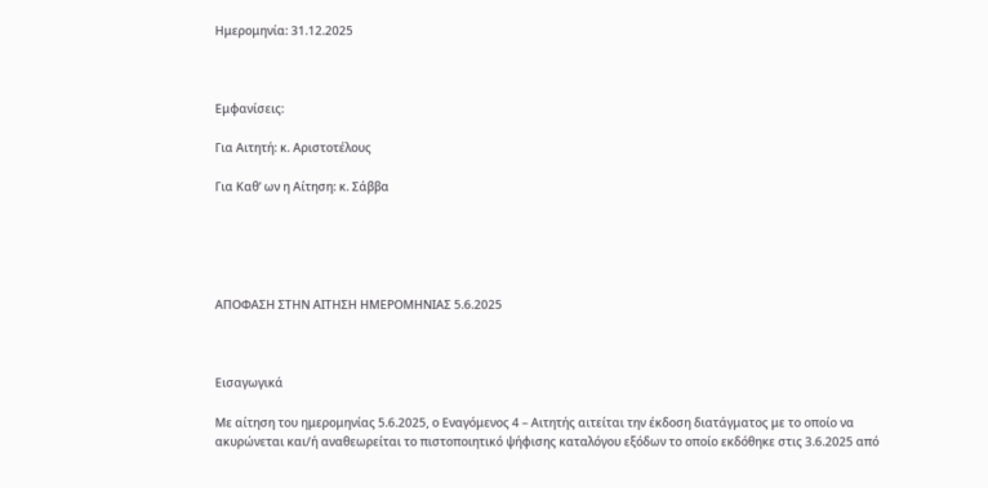Ημερομηνία: 31.12.2025



Εμφανίσεις:

Για Αιτητή: κ. Aριστοτέλους

Για Καθ’ ων η Αίτηση: κ. Σάββα





ΑΠΟΦΑΣΗ ΣΤΗΝ ΑΙΤΗΣΗ ΗΜΕΡΟΜΗΝΙΑΣ 5.6.2025



Εισαγωγικά

Με αίτηση του ημερομηνίας 5.6.2025, ο Εναγόμενος 4 – Αιτητής αιτείται την έκδοση διατάγματος με το οποίο να ακυρώνεται και/ή αναθεωρείται το πιστοποιητικό ψήφισης καταλόγου εξόδων το οποίο εκδόθηκε στις 3.6.2025 από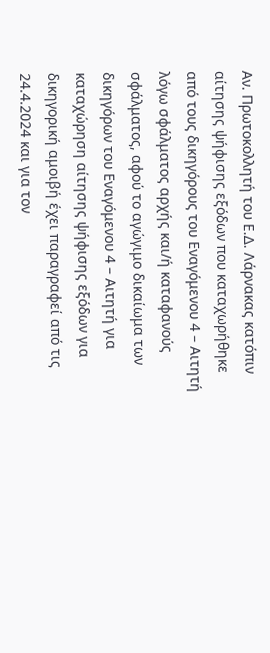Αν. Πρωτοκολλητή του Ε.Δ. Λάρνακας κατόπιν αίτησης ψήφισης εξόδων που καταχωρήθηκε από τους δικηγόρους του Εναγόμενου 4 – Αιτητή λόγω σφάλματος αρχής και/ή καταφανούς σφάλματος, αφού το αγώγιμο δικαίωμα των δικηγόρων του Εναγόμενου 4 – Αιτητή για καταχώρηση αίτησης ψήφισης εξόδων για δικηγορική αμοιβή έχει παραγραφεί από τις 24.4.2024 και για τον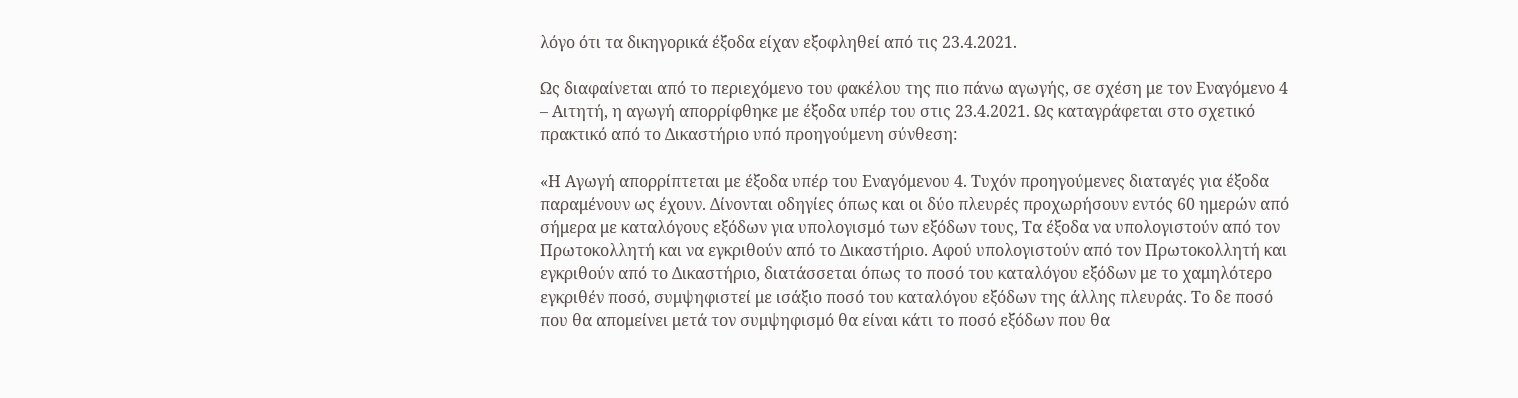λόγο ότι τα δικηγορικά έξοδα είχαν εξοφληθεί από τις 23.4.2021.

Ως διαφαίνεται από το περιεχόμενο του φακέλου της πιο πάνω αγωγής, σε σχέση με τον Εναγόμενο 4 – Αιτητή, η αγωγή απορρίφθηκε με έξοδα υπέρ του στις 23.4.2021. Ως καταγράφεται στο σχετικό πρακτικό από το Δικαστήριο υπό προηγούμενη σύνθεση:

«Η Αγωγή απορρίπτεται με έξοδα υπέρ του Εναγόμενου 4. Τυχόν προηγούμενες διαταγές για έξοδα παραμένουν ως έχουν. Δίνονται οδηγίες όπως και οι δύο πλευρές προχωρήσουν εντός 60 ημερών από σήμερα με καταλόγους εξόδων για υπολογισμό των εξόδων τους, Τα έξοδα να υπολογιστούν από τον Πρωτοκολλητή και να εγκριθούν από το Δικαστήριο. Αφού υπολογιστούν από τον Πρωτοκολλητή και εγκριθούν από το Δικαστήριο, διατάσσεται όπως το ποσό του καταλόγου εξόδων με το χαμηλότερο εγκριθέν ποσό, συμψηφιστεί με ισάξιο ποσό του καταλόγου εξόδων της άλλης πλευράς. Το δε ποσό που θα απομείνει μετά τον συμψηφισμό θα είναι κάτι το ποσό εξόδων που θα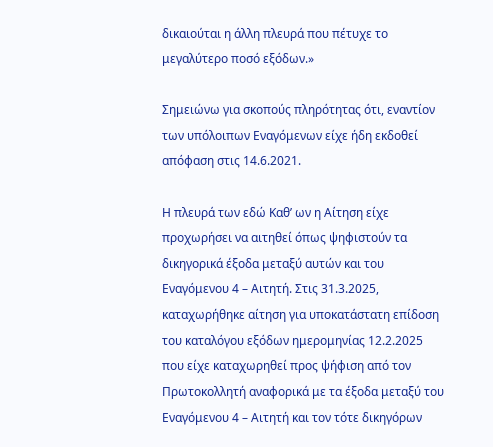δικαιούται η άλλη πλευρά που πέτυχε το μεγαλύτερο ποσό εξόδων.»

Σημειώνω για σκοπούς πληρότητας ότι, εναντίον των υπόλοιπων Εναγόμενων είχε ήδη εκδοθεί απόφαση στις 14.6.2021.

Η πλευρά των εδώ Καθ’ ων η Αίτηση είχε προχωρήσει να αιτηθεί όπως ψηφιστούν τα δικηγορικά έξοδα μεταξύ αυτών και του Εναγόμενου 4 – Αιτητή. Στις 31.3.2025, καταχωρήθηκε αίτηση για υποκατάστατη επίδοση του καταλόγου εξόδων ημερομηνίας 12.2.2025 που είχε καταχωρηθεί προς ψήφιση από τον Πρωτοκολλητή αναφορικά με τα έξοδα μεταξύ του Εναγόμενου 4 – Αιτητή και τον τότε δικηγόρων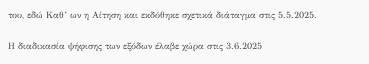του, εδώ Καθ’ ων η Αίτηση και εκδόθηκε σχετικά διάταγμα στις 5.5.2025.

Η διαδικασία ψήφισης των εξόδων έλαβε χώρα στις 3.6.2025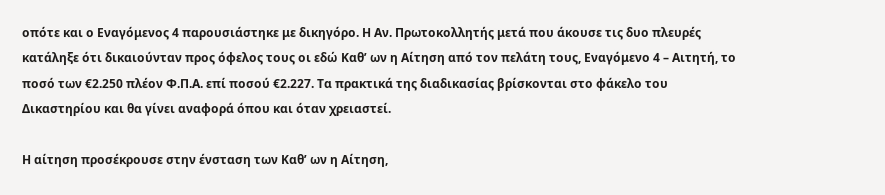οπότε και ο Εναγόμενος 4 παρουσιάστηκε με δικηγόρο. Η Αν. Πρωτοκολλητής μετά που άκουσε τις δυο πλευρές κατάληξε ότι δικαιούνταν προς όφελος τους οι εδώ Καθ’ ων η Αίτηση από τον πελάτη τους, Εναγόμενο 4 – Αιτητή, το ποσό των €2.250 πλέον Φ.Π.Α. επί ποσού €2.227. Τα πρακτικά της διαδικασίας βρίσκονται στο φάκελο του Δικαστηρίου και θα γίνει αναφορά όπου και όταν χρειαστεί.

Η αίτηση προσέκρουσε στην ένσταση των Καθ’ ων η Αίτηση,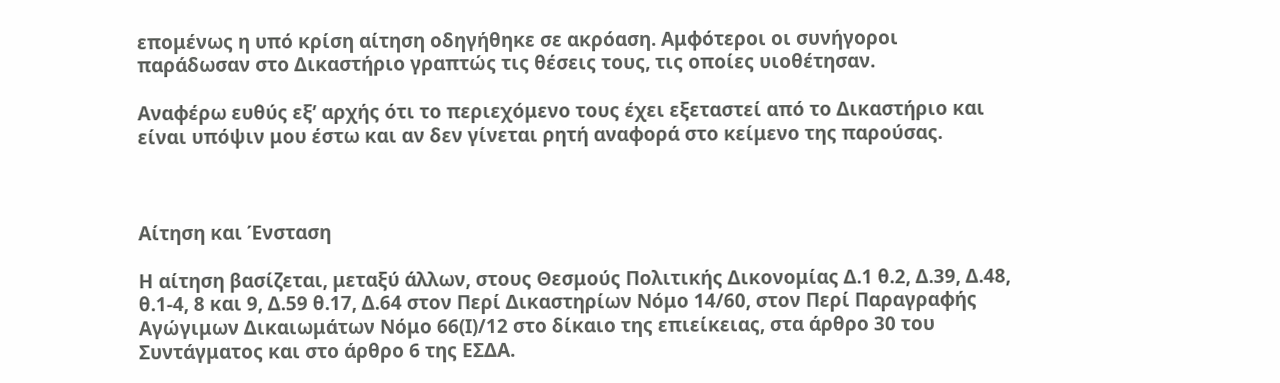επομένως η υπό κρίση αίτηση οδηγήθηκε σε ακρόαση. Αμφότεροι οι συνήγοροι παράδωσαν στο Δικαστήριο γραπτώς τις θέσεις τους, τις οποίες υιοθέτησαν.

Αναφέρω ευθύς εξ’ αρχής ότι το περιεχόμενο τους έχει εξεταστεί από το Δικαστήριο και είναι υπόψιν μου έστω και αν δεν γίνεται ρητή αναφορά στο κείμενο της παρούσας.



Αίτηση και Ένσταση

Η αίτηση βασίζεται, μεταξύ άλλων, στους Θεσμούς Πολιτικής Δικονομίας Δ.1 θ.2, Δ.39, Δ.48, θ.1-4, 8 και 9, Δ.59 θ.17, Δ.64 στον Περί Δικαστηρίων Νόμο 14/60, στον Περί Παραγραφής Αγώγιμων Δικαιωμάτων Νόμο 66(Ι)/12 στο δίκαιο της επιείκειας, στα άρθρο 30 του Συντάγματος και στο άρθρο 6 της ΕΣΔΑ.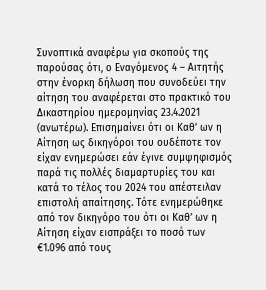Συνοπτικά αναφέρω για σκοπούς της παρούσας ότι, ο Εναγόμενος 4 – Αιτητής στην ένορκη δήλωση που συνοδεύει την αίτηση του αναφέρεται στο πρακτικό του Δικαστηρίου ημερομηνίας 23.4.2021 (ανωτέρω). Επισημαίνει ότι οι Καθ’ ων η Αίτηση ως δικηγόροι του ουδέποτε τον είχαν ενημερώσει εάν έγινε συμψηφισμός παρά τις πολλές διαμαρτυρίες του και κατά το τέλος του 2024 του απέστειλαν επιστολή απαίτησης. Τότε ενημερώθηκε από τον δικηγόρο του ότι οι Καθ’ ων η Αίτηση είχαν εισπράξει το ποσό των €1.096 από τους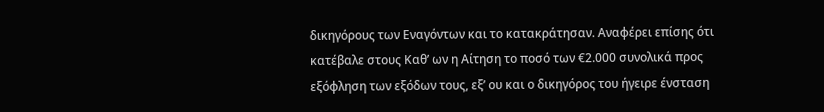δικηγόρους των Εναγόντων και το κατακράτησαν. Αναφέρει επίσης ότι κατέβαλε στους Καθ’ ων η Αίτηση το ποσό των €2.000 συνολικά προς εξόφληση των εξόδων τους, εξ’ ου και ο δικηγόρος του ήγειρε ένσταση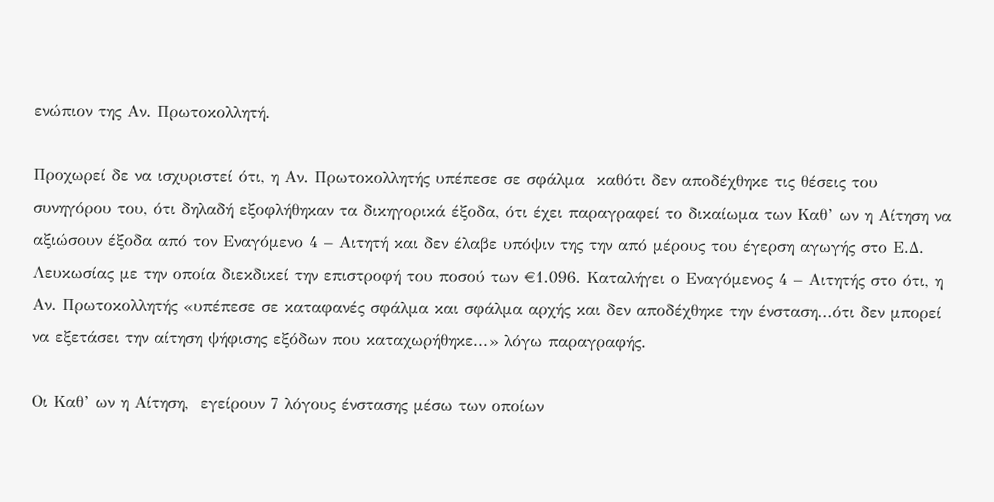ενώπιον της Αν. Πρωτοκολλητή.

Προχωρεί δε να ισχυριστεί ότι, η Αν. Πρωτοκολλητής υπέπεσε σε σφάλμα  καθότι δεν αποδέχθηκε τις θέσεις του συνηγόρου του, ότι δηλαδή εξοφλήθηκαν τα δικηγορικά έξοδα, ότι έχει παραγραφεί το δικαίωμα των Καθ’ ων η Αίτηση να αξιώσουν έξοδα από τον Εναγόμενο 4 – Αιτητή και δεν έλαβε υπόψιν της την από μέρους του έγερση αγωγής στο Ε.Δ. Λευκωσίας με την οποία διεκδικεί την επιστροφή του ποσού των €1.096. Καταλήγει ο Εναγόμενος 4 – Αιτητής στο ότι, η Αν. Πρωτοκολλητής «υπέπεσε σε καταφανές σφάλμα και σφάλμα αρχής και δεν αποδέχθηκε την ένσταση...ότι δεν μπορεί να εξετάσει την αίτηση ψήφισης εξόδων που καταχωρήθηκε...» λόγω παραγραφής.

Οι Καθ’ ων η Αίτηση,  εγείρουν 7 λόγους ένστασης μέσω των οποίων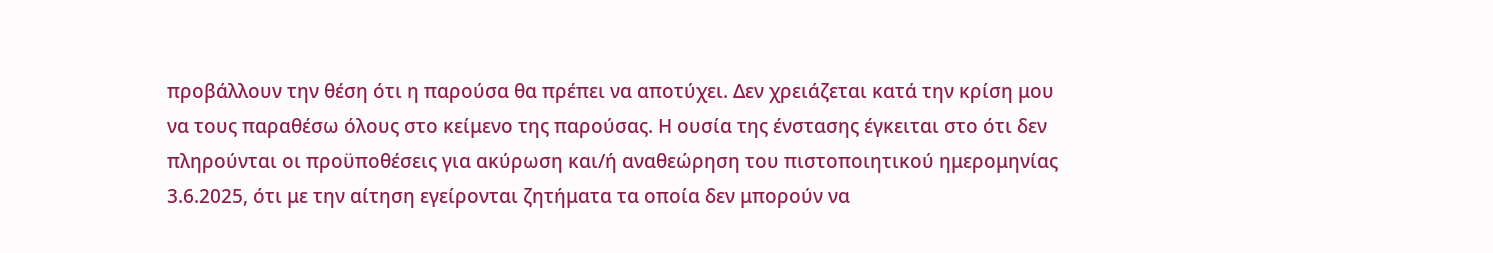προβάλλουν την θέση ότι η παρούσα θα πρέπει να αποτύχει. Δεν χρειάζεται κατά την κρίση μου να τους παραθέσω όλους στο κείμενο της παρούσας. Η ουσία της ένστασης έγκειται στο ότι δεν πληρούνται οι προϋποθέσεις για ακύρωση και/ή αναθεώρηση του πιστοποιητικού ημερομηνίας 3.6.2025, ότι με την αίτηση εγείρονται ζητήματα τα οποία δεν μπορούν να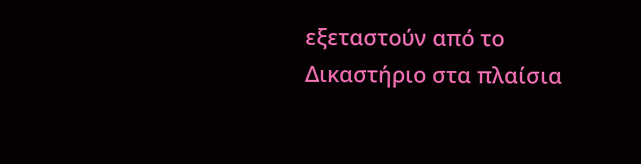εξεταστούν από το Δικαστήριο στα πλαίσια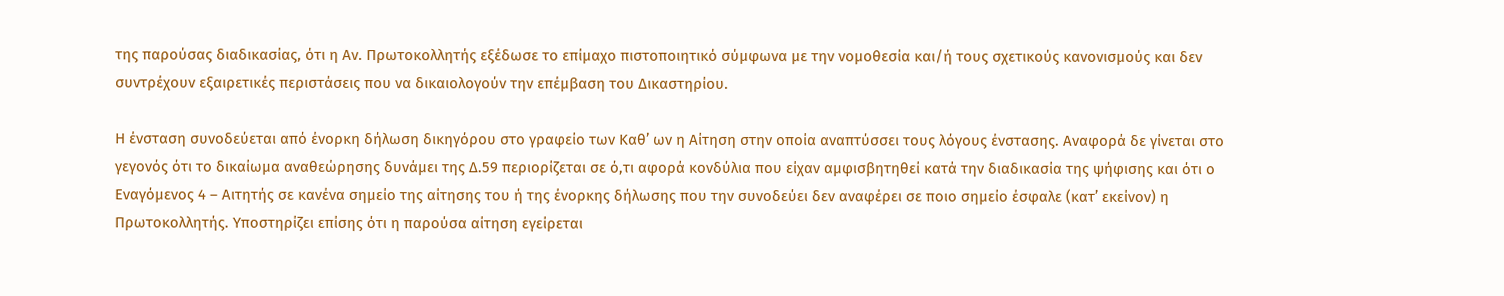της παρούσας διαδικασίας, ότι η Αν. Πρωτοκολλητής εξέδωσε το επίμαχο πιστοποιητικό σύμφωνα με την νομοθεσία και/ή τους σχετικούς κανονισμούς και δεν συντρέχουν εξαιρετικές περιστάσεις που να δικαιολογούν την επέμβαση του Δικαστηρίου.

Η ένσταση συνοδεύεται από ένορκη δήλωση δικηγόρου στο γραφείο των Καθ’ ων η Αίτηση στην οποία αναπτύσσει τους λόγους ένστασης. Αναφορά δε γίνεται στο γεγονός ότι το δικαίωμα αναθεώρησης δυνάμει της Δ.59 περιορίζεται σε ό,τι αφορά κονδύλια που είχαν αμφισβητηθεί κατά την διαδικασία της ψήφισης και ότι ο Εναγόμενος 4 – Αιτητής σε κανένα σημείο της αίτησης του ή της ένορκης δήλωσης που την συνοδεύει δεν αναφέρει σε ποιο σημείο έσφαλε (κατ’ εκείνον) η Πρωτοκολλητής. Υποστηρίζει επίσης ότι η παρούσα αίτηση εγείρεται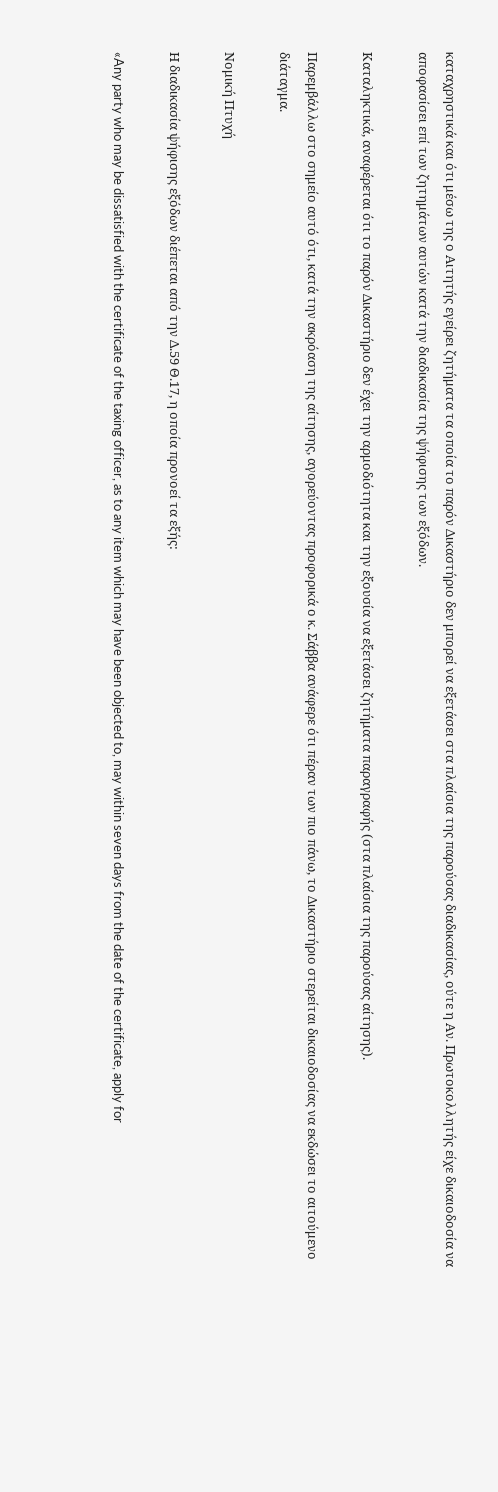καταχρηστικά και ότι μέσω της ο Αιτητής εγείρει ζητήματα τα οποία το παρόν Δικαστήριο δεν μπορεί να εξετάσει στα πλαίσια της παρούσας διαδικασίας, ούτε η Αν. Πρωτοκολλητής είχε δικαιοδοσία να αποφασίσει επί των ζητημάτων αυτών κατά την διαδικασία της ψήφισης των εξόδων.

Καταληκτικά, αναφέρεται ότι το παρόν Δικαστήριο δεν έχει την αρμοδιότητα και την εξουσία να εξετάσει ζητήματα παραγραφής (στα πλαίσια της παρούσας αίτησης).

Παρεμβάλλω στο σημείο αυτό ότι, κατά την ακρόαση της αίτησης, αγορεύοντας προφορικά ο κ. Σάββα ανάφερε ότι πέραν των πιο πάνω, το Δικαστήριο στερείται δικαιοδοσίας να εκδώσει το αιτούμενο διάταγμα.

Νομική Πτυχή

Η διαδικασία ψήφισης εξόδων διέπεται από την Δ.59 Θ.17, η οποία προνοεί τα εξής:

«Any party who may be dissatisfied with the certificate of the taxing officer, as to any item which may have been objected to, may within seven days from the date of the certificate, apply for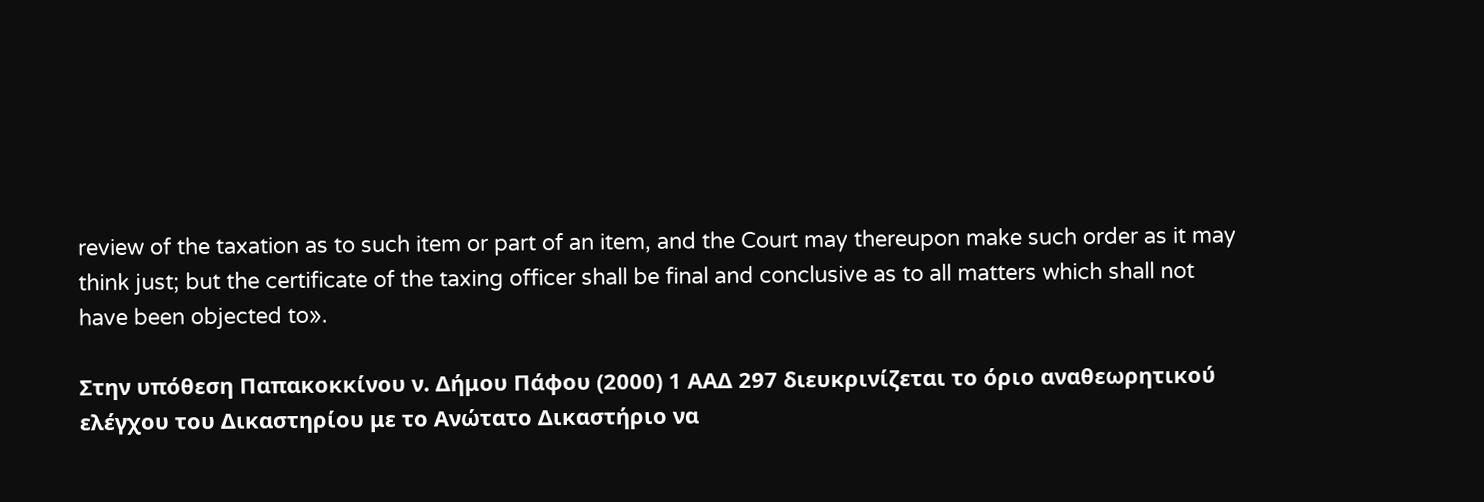review of the taxation as to such item or part of an item, and the Court may thereupon make such order as it may think just; but the certificate of the taxing officer shall be final and conclusive as to all matters which shall not have been objected to».

Στην υπόθεση Παπακοκκίνου ν. Δήμου Πάφου (2000) 1 ΑΑΔ 297 διευκρινίζεται το όριο αναθεωρητικού ελέγχου του Δικαστηρίου με το Ανώτατο Δικαστήριο να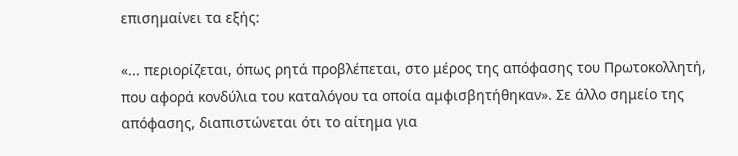επισημαίνει τα εξής:

«... περιορίζεται, όπως ρητά προβλέπεται, στο μέρος της απόφασης του Πρωτοκολλητή, που αφορά κονδύλια του καταλόγου τα οποία αμφισβητήθηκαν». Σε άλλο σημείο της απόφασης, διαπιστώνεται ότι το αίτημα για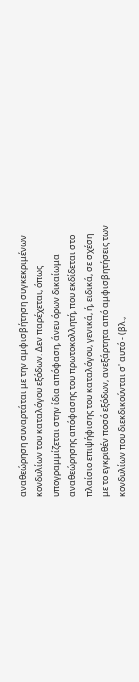αναθεώρηση συναρτάται με την αμφισβήτηση συγκεκριμένων κονδυλίων του καταλόγου εξόδων. Δεν παρέχεται, όπως υπογραμμίζεται στην ίδια απόφαση, άνευ όρων δικαίωμα αναθεώρησης απόφασης του πρωτοκολλητή, που εκδίδεται στο πλαίσιο επιψήφισης του καταλόγου, γενικά, ή, ειδικά, σε σχέση με το εγκριθέν ποσό εξόδων, ανεξάρτητα από αμφισβητήσεις των κονδυλίων που διεκδικούνται σ' αυτό - (βλ.,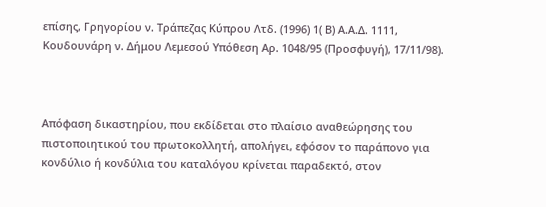επίσης, Γρηγορίου ν. Τράπεζας Κύπρου Λτδ. (1996) 1( Β) Α.Α.Δ. 1111, Κουδουνάρη ν. Δήμου Λεμεσού Υπόθεση Αρ. 1048/95 (Προσφυγή), 17/11/98).



Απόφαση δικαστηρίου, που εκδίδεται στο πλαίσιο αναθεώρησης του πιστοποιητικού του πρωτοκολλητή, απολήγει, εφόσον το παράπονο για κονδύλιο ή κονδύλια του καταλόγου κρίνεται παραδεκτό, στον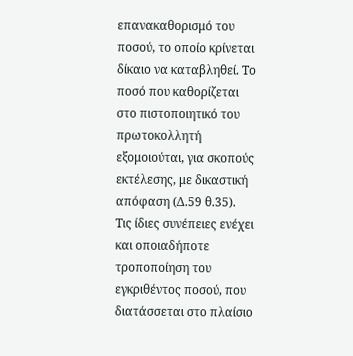επανακαθορισμό του ποσού, το οποίο κρίνεται δίκαιο να καταβληθεί. Το ποσό που καθορίζεται στο πιστοποιητικό του πρωτοκολλητή εξομοιούται, για σκοπούς εκτέλεσης, με δικαστική απόφαση (Δ.59 θ.35).  Τις ίδιες συνέπειες ενέχει και οποιαδήποτε τροποποίηση του εγκριθέντος ποσού, που διατάσσεται στο πλαίσιο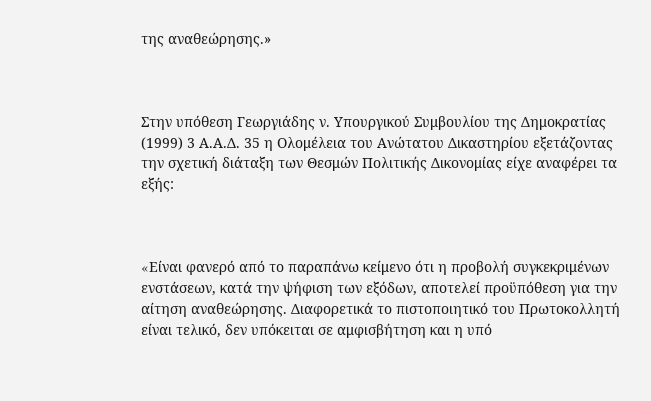της αναθεώρησης.»



Στην υπόθεση Γεωργιάδης ν. Υπουργικού Συμβουλίου της Δημοκρατίας (1999) 3 Α.Α.Δ. 35 η Ολομέλεια του Ανώτατου Δικαστηρίου εξετάζοντας την σχετική διάταξη των Θεσμών Πολιτικής Δικονομίας είχε αναφέρει τα εξής:



«Eίναι φανερό από το παραπάνω κείμενο ότι η προβολή συγκεκριμένων ενστάσεων, κατά την ψήφιση των εξόδων, αποτελεί προϋπόθεση για την αίτηση αναθεώρησης. Διαφορετικά το πιστοποιητικό του Πρωτοκολλητή είναι τελικό, δεν υπόκειται σε αμφισβήτηση και η υπό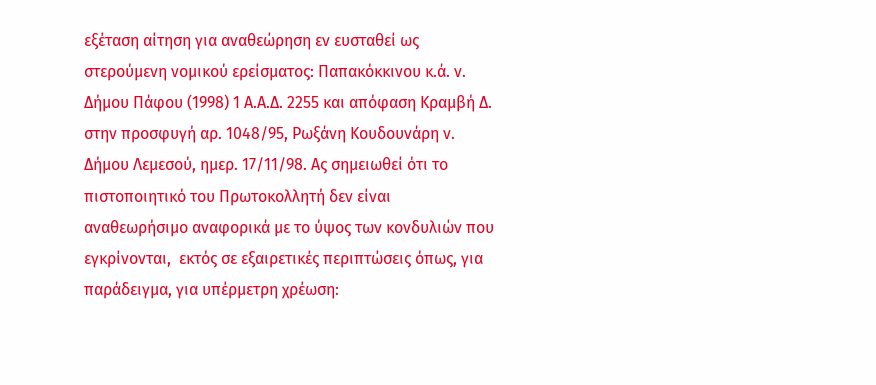εξέταση αίτηση για αναθεώρηση εν ευσταθεί ως στερούμενη νομικού ερείσματος: Παπακόκκινου κ.ά. ν. Δήμου Πάφου (1998) 1 Α.Α.Δ. 2255 και απόφαση Κραμβή Δ. στην προσφυγή αρ. 1048/95, Ρωξάνη Κουδουνάρη ν. Δήμου Λεμεσού, ημερ. 17/11/98. Ας σημειωθεί ότι το πιστοποιητικό του Πρωτοκολλητή δεν είναι αναθεωρήσιμο αναφορικά με το ύψος των κονδυλιών που εγκρίνονται,  εκτός σε εξαιρετικές περιπτώσεις όπως, για παράδειγμα, για υπέρμετρη χρέωση: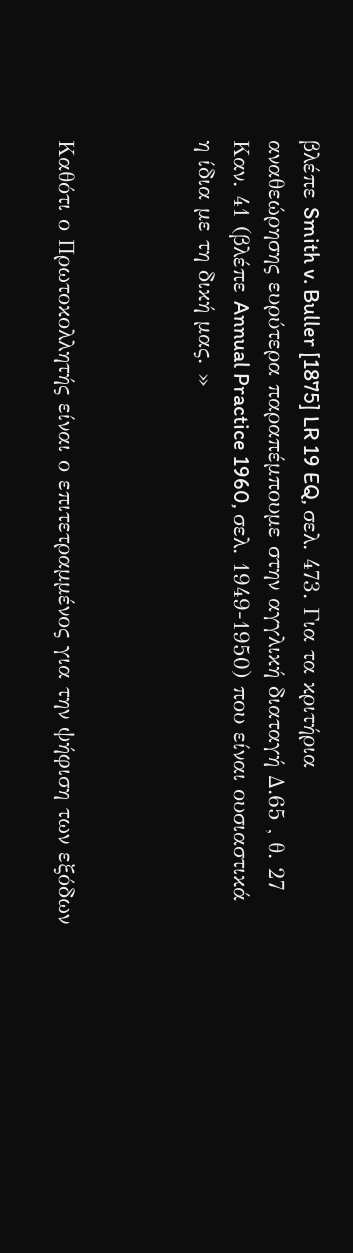βλέπε Smith v. Buller [1875] LR 19 EQ, σελ. 473. Για τα κριτήρια αναθεώρησης ευρύτερα παραπέμπουμε στην αγγλική διαταγή Δ.65 , θ. 27 Καν. 41 (βλέπε Annual Practice 1960, σελ. 1949-1950) που είναι ουσιαστικά η ίδια με τη δική μας. »



Καθότι ο Πρωτοκολλητής είναι ο επιτετραμμένος για την ψήφιση των εξόδων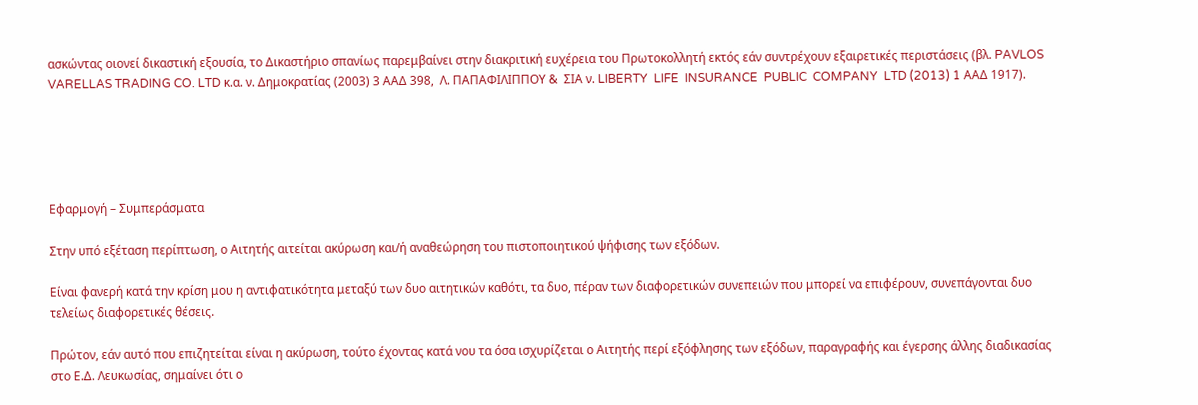ασκώντας οιονεί δικαστική εξουσία, το Δικαστήριο σπανίως παρεμβαίνει στην διακριτική ευχέρεια του Πρωτοκολλητή εκτός εάν συντρέχουν εξαιρετικές περιστάσεις (βλ. PAVLOS VARELLAS TRADING CO. LTD κ.α. ν. Δημοκρατίας (2003) 3 ΑΑΔ 398,  Λ. ΠΑΠΑΦΙΛΙΠΠΟΥ &  ΣΙΑ ν. LIBERTY  LIFE  INSURANCE  PUBLIC  COMPANY  LTD (2013) 1 ΑΑΔ 1917).





Εφαρμογή – Συμπεράσματα

Στην υπό εξέταση περίπτωση, ο Αιτητής αιτείται ακύρωση και/ή αναθεώρηση του πιστοποιητικού ψήφισης των εξόδων.

Είναι φανερή κατά την κρίση μου η αντιφατικότητα μεταξύ των δυο αιτητικών καθότι, τα δυο, πέραν των διαφορετικών συνεπειών που μπορεί να επιφέρουν, συνεπάγονται δυο τελείως διαφορετικές θέσεις.

Πρώτον, εάν αυτό που επιζητείται είναι η ακύρωση, τούτο έχοντας κατά νου τα όσα ισχυρίζεται ο Αιτητής περί εξόφλησης των εξόδων, παραγραφής και έγερσης άλλης διαδικασίας στο Ε.Δ. Λευκωσίας, σημαίνει ότι ο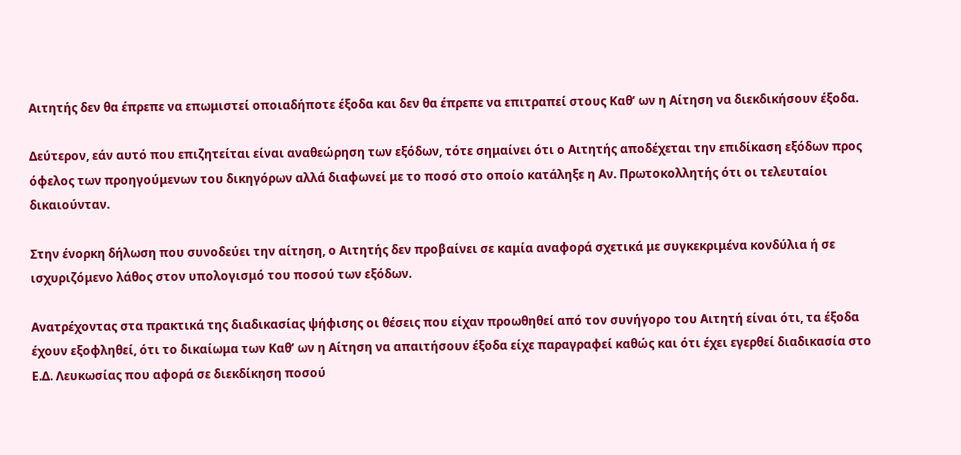Αιτητής δεν θα έπρεπε να επωμιστεί οποιαδήποτε έξοδα και δεν θα έπρεπε να επιτραπεί στους Καθ’ ων η Αίτηση να διεκδικήσουν έξοδα.

Δεύτερον, εάν αυτό που επιζητείται είναι αναθεώρηση των εξόδων, τότε σημαίνει ότι ο Αιτητής αποδέχεται την επιδίκαση εξόδων προς όφελος των προηγούμενων του δικηγόρων αλλά διαφωνεί με το ποσό στο οποίο κατάληξε η Αν. Πρωτοκολλητής ότι οι τελευταίοι δικαιούνταν.

Στην ένορκη δήλωση που συνοδεύει την αίτηση, ο Αιτητής δεν προβαίνει σε καμία αναφορά σχετικά με συγκεκριμένα κονδύλια ή σε ισχυριζόμενο λάθος στον υπολογισμό του ποσού των εξόδων.

Ανατρέχοντας στα πρακτικά της διαδικασίας ψήφισης οι θέσεις που είχαν προωθηθεί από τον συνήγορο του Αιτητή είναι ότι, τα έξοδα έχουν εξοφληθεί, ότι το δικαίωμα των Καθ’ ων η Αίτηση να απαιτήσουν έξοδα είχε παραγραφεί καθώς και ότι έχει εγερθεί διαδικασία στο Ε.Δ. Λευκωσίας που αφορά σε διεκδίκηση ποσού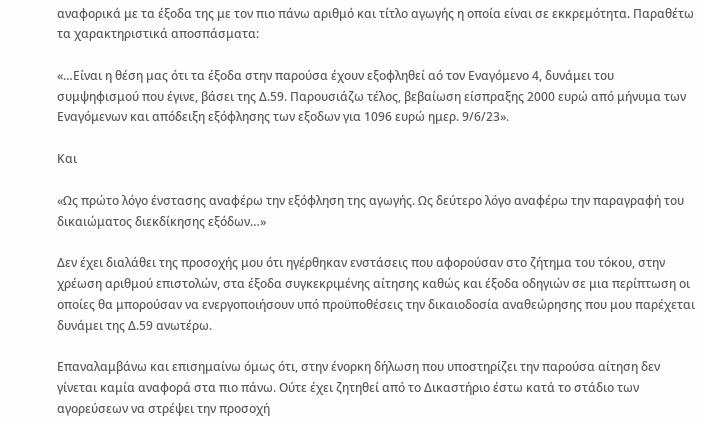αναφορικά με τα έξοδα της με τον πιο πάνω αριθμό και τίτλο αγωγής η οποία είναι σε εκκρεμότητα. Παραθέτω τα χαρακτηριστικά αποσπάσματα:

«…Είναι η θέση μας ότι τα έξοδα στην παρούσα έχουν εξοφληθεί αό τον Εναγόμενο 4, δυνάμει του συμψηφισμού που έγινε, βάσει της Δ.59. Παρουσιάζω τέλος, βεβαίωση είσπραξης 2000 ευρώ από μήνυμα των Εναγόμενων και απόδειξη εξόφλησης των εξοδων για 1096 ευρώ ημερ. 9/6/23».

Και

«Ως πρώτο λόγο ένστασης αναφέρω την εξόφληση της αγωγής. Ως δεύτερο λόγο αναφέρω την παραγραφή του δικαιώματος διεκδίκησης εξόδων…»

Δεν έχει διαλάθει της προσοχής μου ότι ηγέρθηκαν ενστάσεις που αφορούσαν στο ζήτημα του τόκου, στην χρέωση αριθμού επιστολών, στα έξοδα συγκεκριμένης αίτησης καθώς και έξοδα οδηγιών σε μια περίπτωση οι οποίες θα μπορούσαν να ενεργοποιήσουν υπό προϋποθέσεις την δικαιοδοσία αναθεώρησης που μου παρέχεται δυνάμει της Δ.59 ανωτέρω.

Επαναλαμβάνω και επισημαίνω όμως ότι, στην ένορκη δήλωση που υποστηρίζει την παρούσα αίτηση δεν γίνεται καμία αναφορά στα πιο πάνω. Ούτε έχει ζητηθεί από το Δικαστήριο έστω κατά το στάδιο των αγορεύσεων να στρέψει την προσοχή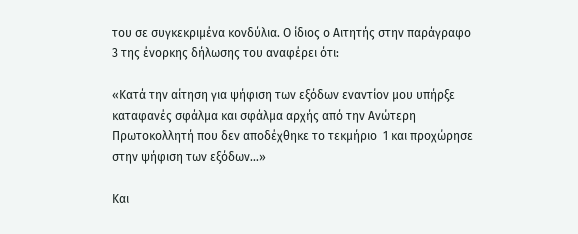του σε συγκεκριμένα κονδύλια. Ο ίδιος ο Αιτητής στην παράγραφο 3 της ένορκης δήλωσης του αναφέρει ότι:

«Κατά την αίτηση για ψήφιση των εξόδων εναντίον μου υπήρξε καταφανές σφάλμα και σφάλμα αρχής από την Ανώτερη Πρωτοκολλητή που δεν αποδέχθηκε το τεκμήριο  1 και προχώρησε στην ψήφιση των εξόδων…»

Και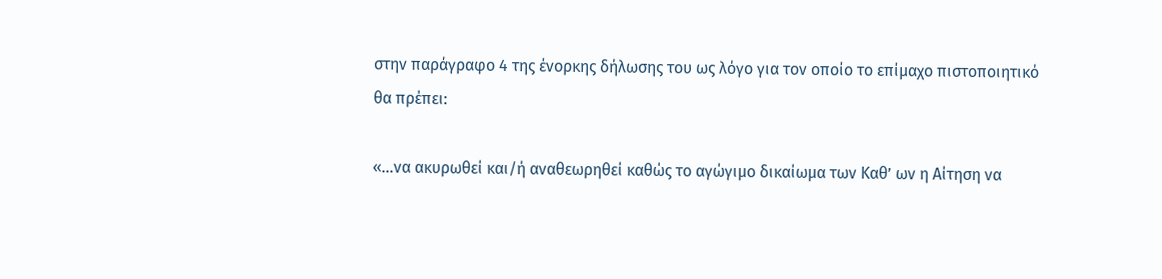στην παράγραφο 4 της ένορκης δήλωσης του ως λόγο για τον οποίο το επίμαχο πιστοποιητικό θα πρέπει:

«…να ακυρωθεί και/ή αναθεωρηθεί καθώς το αγώγιμο δικαίωμα των Καθ’ ων η Αίτηση να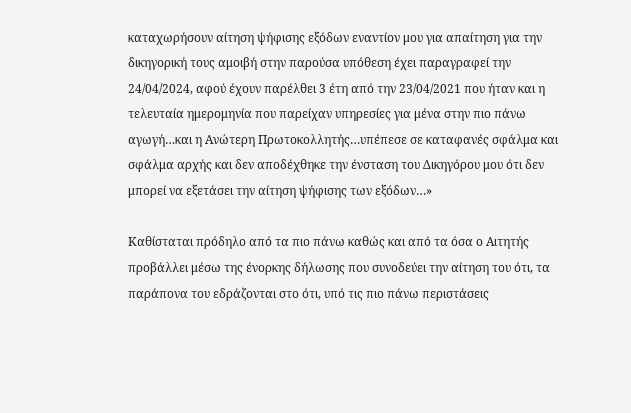καταχωρήσουν αίτηση ψήφισης εξόδων εναντίον μου για απαίτηση για την δικηγορική τους αμοιβή στην παρούσα υπόθεση έχει παραγραφεί την 24/04/2024, αφού έχουν παρέλθει 3 έτη από την 23/04/2021 που ήταν και η τελευταία ημερομηνία που παρείχαν υπηρεσίες για μένα στην πιο πάνω αγωγή…και η Ανώτερη Πρωτοκολλητής…υπέπεσε σε καταφανές σφάλμα και σφάλμα αρχής και δεν αποδέχθηκε την ένσταση του Δικηγόρου μου ότι δεν μπορεί να εξετάσει την αίτηση ψήφισης των εξόδων…»

Καθίσταται πρόδηλο από τα πιο πάνω καθώς και από τα όσα ο Αιτητής προβάλλει μέσω της ένορκης δήλωσης που συνοδεύει την αίτηση του ότι, τα παράπονα του εδράζονται στο ότι, υπό τις πιο πάνω περιστάσεις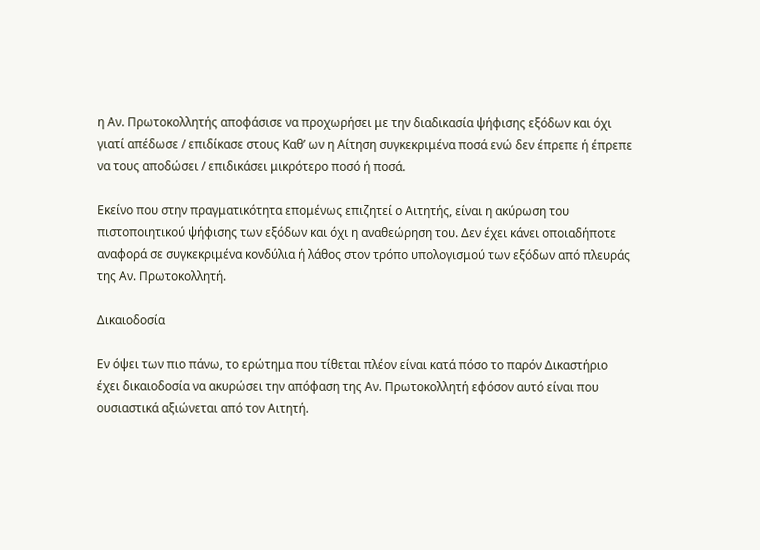η Αν. Πρωτοκολλητής αποφάσισε να προχωρήσει με την διαδικασία ψήφισης εξόδων και όχι γιατί απέδωσε / επιδίκασε στους Καθ’ ων η Αίτηση συγκεκριμένα ποσά ενώ δεν έπρεπε ή έπρεπε να τους αποδώσει / επιδικάσει μικρότερο ποσό ή ποσά.

Εκείνο που στην πραγματικότητα επομένως επιζητεί ο Αιτητής, είναι η ακύρωση του πιστοποιητικού ψήφισης των εξόδων και όχι η αναθεώρηση του. Δεν έχει κάνει οποιαδήποτε αναφορά σε συγκεκριμένα κονδύλια ή λάθος στον τρόπο υπολογισμού των εξόδων από πλευράς της Αν. Πρωτοκολλητή.

Δικαιοδοσία

Εν όψει των πιο πάνω, το ερώτημα που τίθεται πλέον είναι κατά πόσο το παρόν Δικαστήριο έχει δικαιοδοσία να ακυρώσει την απόφαση της Αν. Πρωτοκολλητή εφόσον αυτό είναι που ουσιαστικά αξιώνεται από τον Αιτητή.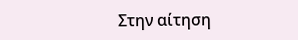Στην αίτηση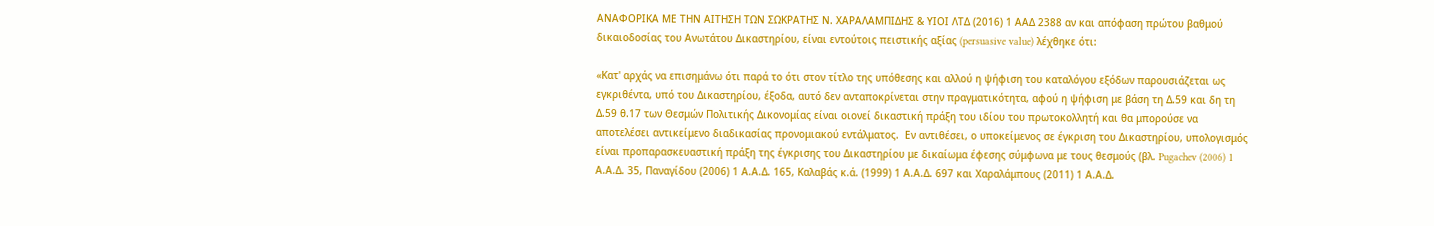ΑΝΑΦΟΡΙΚΑ ΜΕ ΤΗΝ ΑΙΤΗΣΗ ΤΩΝ ΣΩΚΡΑΤΗΣ Ν. ΧΑΡΑΛΑΜΠΙΔΗΣ & ΥΙΟΙ ΛΤΔ (2016) 1 ΑΑΔ 2388 αν και απόφαση πρώτου βαθμού δικαιοδοσίας του Ανωτάτου Δικαστηρίου, είναι εντούτοις πειστικής αξίας (persuasive value) λέχθηκε ότι:

«Κατ' αρχάς να επισημάνω ότι παρά το ότι στον τίτλο της υπόθεσης και αλλού η ψήφιση του καταλόγου εξόδων παρουσιάζεται ως εγκριθέντα, υπό του Δικαστηρίου, έξοδα, αυτό δεν ανταποκρίνεται στην πραγματικότητα, αφού η ψήφιση με βάση τη Δ.59 και δη τη Δ.59 θ.17 των Θεσμών Πολιτικής Δικονομίας είναι οιονεί δικαστική πράξη του ιδίου του πρωτοκολλητή και θα μπορούσε να αποτελέσει αντικείμενο διαδικασίας προνομιακού εντάλματος.  Εν αντιθέσει, ο υποκείμενος σε έγκριση του Δικαστηρίου, υπολογισμός είναι προπαρασκευαστική πράξη της έγκρισης του Δικαστηρίου με δικαίωμα έφεσης σύμφωνα με τους θεσμούς (βλ. Pugachev (2006) 1 Α.Α.Δ. 35, Παναγίδου (2006) 1 Α.Α.Δ. 165, Καλαβάς κ.ά. (1999) 1 Α.Α.Δ. 697 και Χαραλάμπους (2011) 1 Α.Α.Δ.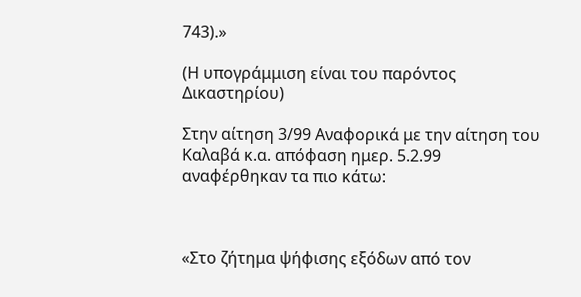743).»

(Η υπογράμμιση είναι του παρόντος Δικαστηρίου)

Στην αίτηση 3/99 Αναφορικά με την αίτηση του Καλαβά κ.α. απόφαση ημερ. 5.2.99 αναφέρθηκαν τα πιο κάτω:



«Στο ζήτημα ψήφισης εξόδων από τον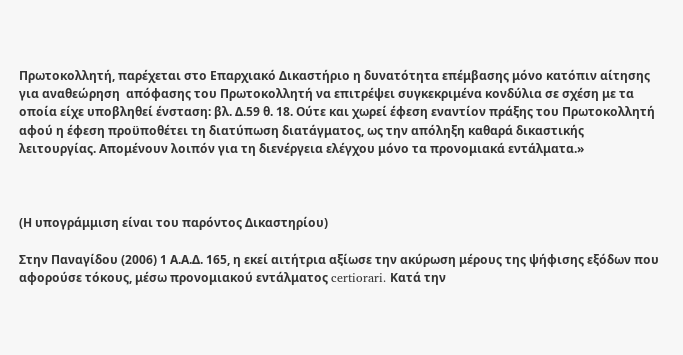Πρωτοκολλητή, παρέχεται στο Επαρχιακό Δικαστήριο η δυνατότητα επέμβασης μόνο κατόπιν αίτησης για αναθεώρηση  απόφασης του Πρωτοκολλητή να επιτρέψει συγκεκριμένα κονδύλια σε σχέση με τα οποία είχε υποβληθεί ένσταση: βλ. Δ.59 θ. 18. Ούτε και χωρεί έφεση εναντίον πράξης του Πρωτοκολλητή αφού η έφεση προϋποθέτει τη διατύπωση διατάγματος, ως την απόληξη καθαρά δικαστικής λειτουργίας. Απομένουν λοιπόν για τη διενέργεια ελέγχου μόνο τα προνομιακά εντάλματα.»



(Η υπογράμμιση είναι του παρόντος Δικαστηρίου)

Στην Παναγίδου (2006) 1 Α.Α.Δ. 165, η εκεί αιτήτρια αξίωσε την ακύρωση μέρους της ψήφισης εξόδων που αφορούσε τόκους, μέσω προνομιακού εντάλματος certiorari. Κατά την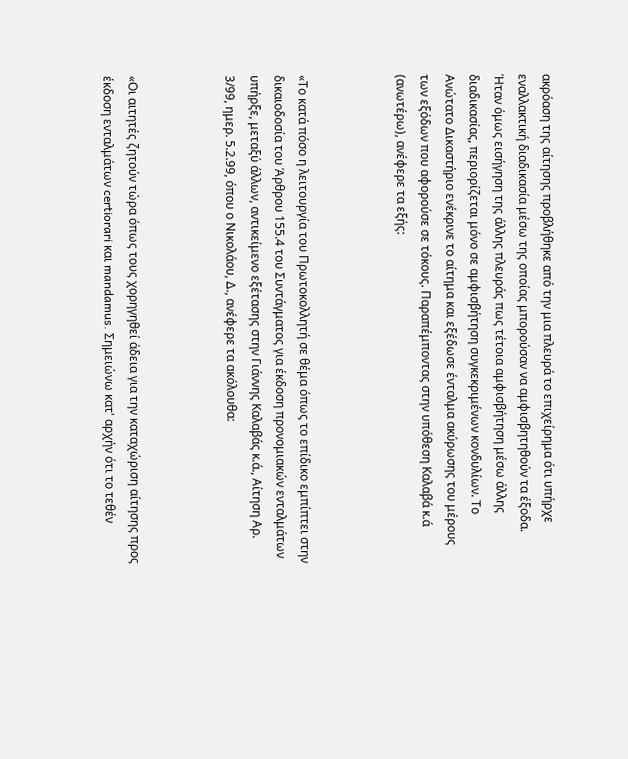ακρόαση της αίτησης προβλήθηκε από την μια πλευρά το επιχείρημα ότι υπήρχε εναλλακτική διαδικασία μέσω της οποίας μπορούσαν να αμφισβητηθούν τα έξοδα. Ήταν όμως εισήγηση της άλλης πλευράς πως τέτοια αμφισβήτηση μέσω άλλης διαδικασίας, περιορίζεται μόνο σε αμφισβήτηση συγκεκριμένων κονδυλίων. Το Ανώτατο Δικαστήριο ενέκρινε το αίτημα και εξέδωσε ένταλμα ακύρωσης του μέρους των εξόδων που αφορούσε σε τόκους. Παραπέμποντας στην υπόθεση Καλαβά κ.ά (ανωτέρω), ανέφερε τα εξής:



«Το κατά πόσο η λειτουργία του Πρωτοκολλητή σε θέμα όπως το επίδικο εμπίπτει στην δικαιοδοσία του Άρθρου 155.4 του Συντάγματος για έκδοση προνομιακών ενταλμάτων υπήρξε, μεταξύ άλλων, αντικείμενο εξέτασης στην Γιάννης Καλαβάς κ.ά., Αίτηση Αρ. 3/99, ημερ. 5.2.99, όπου ο Νικολάου, Δ., ανέφερε τα ακόλουθα:



«Οι αιτητές ζητούν τώρα όπως τους χορηγηθεί άδεια για την καταχώριση αίτησης προς έκδοση ενταλμάτων certiorari και mandamus. Σημειώνω κατ' αρχήν ότι το τεθέν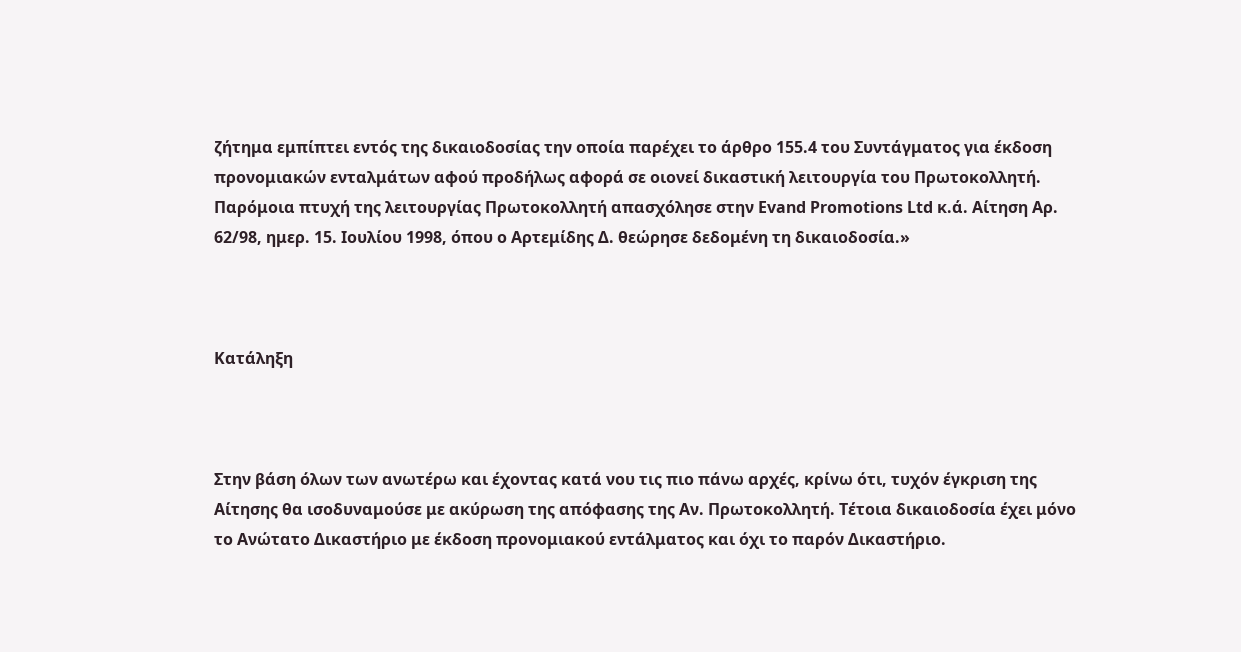ζήτημα εμπίπτει εντός της δικαιοδοσίας την οποία παρέχει το άρθρο 155.4 του Συντάγματος για έκδοση προνομιακών ενταλμάτων αφού προδήλως αφορά σε οιονεί δικαστική λειτουργία του Πρωτοκολλητή. Παρόμοια πτυχή της λειτουργίας Πρωτοκολλητή απασχόλησε στην Evand Promotions Ltd κ.ά. Αίτηση Αρ. 62/98, ημερ. 15. Ιουλίου 1998, όπου ο Αρτεμίδης Δ. θεώρησε δεδομένη τη δικαιοδοσία.»



Κατάληξη



Στην βάση όλων των ανωτέρω και έχοντας κατά νου τις πιο πάνω αρχές, κρίνω ότι, τυχόν έγκριση της Αίτησης θα ισοδυναμούσε με ακύρωση της απόφασης της Αν. Πρωτοκολλητή. Τέτοια δικαιοδοσία έχει μόνο το Ανώτατο Δικαστήριο με έκδοση προνομιακού εντάλματος και όχι το παρόν Δικαστήριο.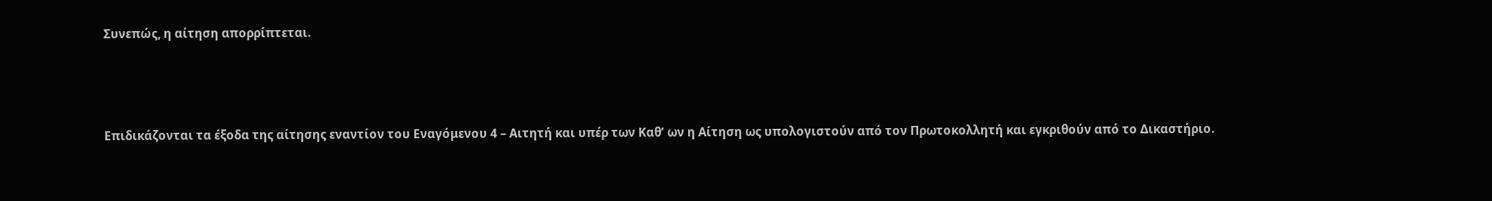Συνεπώς, η αίτηση απορρίπτεται.



Επιδικάζονται τα έξοδα της αίτησης εναντίον του Εναγόμενου 4 – Αιτητή και υπέρ των Καθ’ ων η Αίτηση ως υπολογιστούν από τον Πρωτοκολλητή και εγκριθούν από το Δικαστήριο.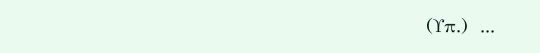(Υπ.)  ...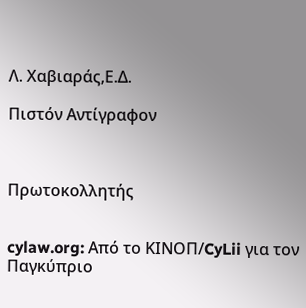Λ. Χαβιαράς,Ε.Δ.

Πιστόν Αντίγραφον



Πρωτοκολλητής


cylaw.org: Από το ΚΙΝOΠ/CyLii για τον Παγκύπριο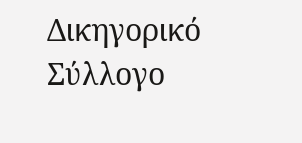Δικηγορικό Σύλλογο